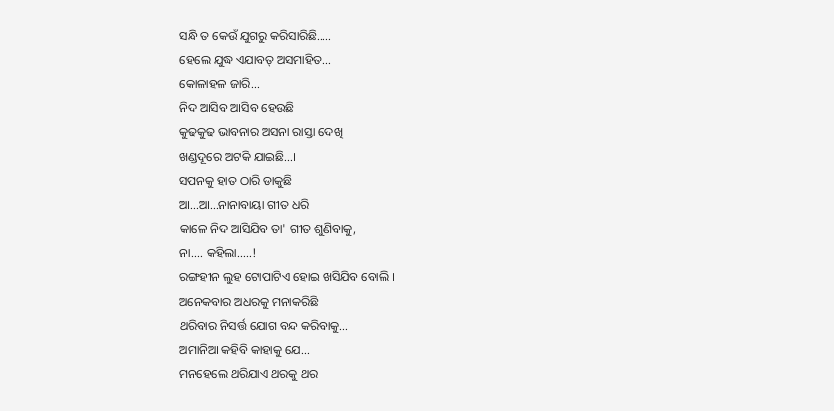ସନ୍ଧି ତ କେଉଁ ଯୁଗରୁ କରିସାରିଛି.....
ହେଲେ ଯୁଦ୍ଧ ଏଯାବତ୍ ଅସମାହିତ...
କୋଳାହଳ ଜାରି...
ନିଦ ଆସିବ ଆସିବ ହେଉଛି
କୁଢକୁଢ ଭାବନାର ଅସନା ରାସ୍ତା ଦେଖି
ଖଣ୍ଡଦୂରେ ଅଟକି ଯାଇଛି...।
ସପନକୁ ହାତ ଠାରି ଡାକୁଛି
ଆ...ଆ...ନାନାବାୟା ଗୀତ ଧରି
କାଳେ ନିଦ ଆସିଯିବ ତା' ଗୀତ ଶୁଣିବାକୁ,
ନା.... କହିଲା.....!
ରଙ୍ଗହୀନ ଲୁହ ଟୋପାଟିଏ ହୋଇ ଖସିଯିବ ବୋଲି ।
ଅନେକବାର ଅଧରକୁ ମନାକରିଛି
ଥରିବାର ନିସର୍ତ୍ତ ଯୋଗ ବନ୍ଦ କରିବାକୁ...
ଅମାନିଆ କହିବି କାହାକୁ ଯେ...
ମନହେଲେ ଥରିଯାଏ ଥରକୁ ଥର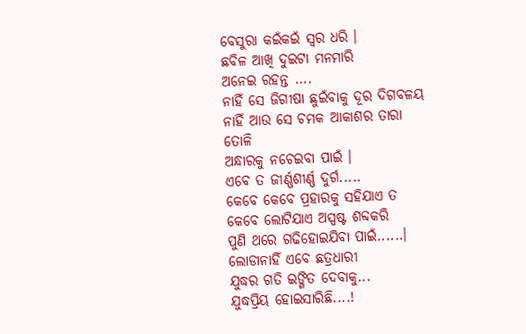ବେସୁରା କଇଁକଇଁ ସ୍ବର ଧରି ।
ଛବିଳ ଆଖି ଦୁଇଟା ମନମାରି
ଅନେଇ ରହନ୍ତ ....
ନାହିଁ ସେ ଜିଗୀଷା ଛୁଇଁବାକୁ ଦୂର ଦିଗବଳୟ
ନାହିଁ ଆଉ ସେ ଚମକ ଆକାଶର ତାରା ତୋଳି
ଅନ୍ଧାରକୁ ନଚେଇବା ପାଇଁ ।
ଏବେ ତ ଜୀର୍ଣ୍ଣଶୀର୍ଣ୍ଣ ଦୁର୍ଗ.....
କେବେ କେବେ ପ୍ରହାରକୁ ସହିଯାଏ ତ
କେବେ ଲୋଟିଯାଏ ଅସ୍ପଷ୍ଟ ଶବ୍ଦକରି
ପୁଣି ଥରେ ଗଢିହୋଇଯିବା ପାଇଁ......।
ଲୋଡାନାହିଁ ଏବେ ଛତ୍ରଧାରୀ
ଯୁଦ୍ଧର ଗତି ଇଙ୍ଗିତ ଦେବାକୁ...
ଯୁଦ୍ଧପ୍ରିୟ ହୋଇସାରିଛି....!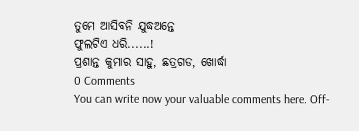ତୁମେ ଆସିବନି ଯୁଦ୍ଧଅନ୍ତେ
ଫୁଲଟିଏ ଧରି......!
ପ୍ରଶାନ୍ତ କୁମାର ସାହୁ, ଛତ୍ରଗଡ, ଖୋର୍ଦ୍ଧା
0 Comments
You can write now your valuable comments here. Off-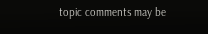topic comments may be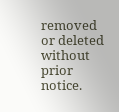removed or deleted without prior notice.